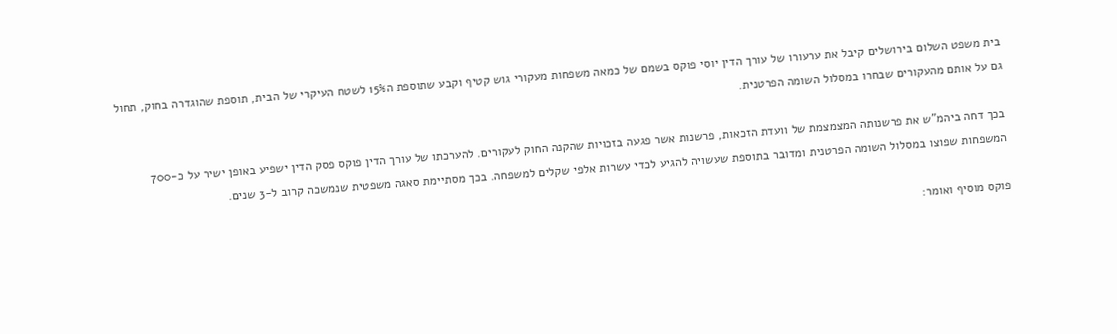בית משפט השלום בירושלים קיבל את ערעורו של עורך הדין יוסי פוקס בשמם של כמאה משפחות מעקורי גוש קטיף וקבע שתוספת ה15% לשטח העיקרי של הבית, תוספת שהוגדרה בחוק, תחול גם על אותם מהעקורים שבחרו במסלול השומה הפרטנית.

בכך דחה ביהמ"ש את פרשנותה המצמצמת של וועדת הזכאות, פרשנות אשר פגעה בזכויות שהקנה החוק לעקורים. להערכתו של עורך הדין פוקס פסק הדין ישפיע באופן ישיר על כ-700 המשפחות שפוצו במסלול השומה הפרטנית ומדובר בתוספת שעשויה להגיע לכדי עשרות אלפי שקלים למשפחה. בכך מסתיימת סאגה משפטית שנמשכה קרוב ל-3 שנים.

פוקס מוסיף ואומר: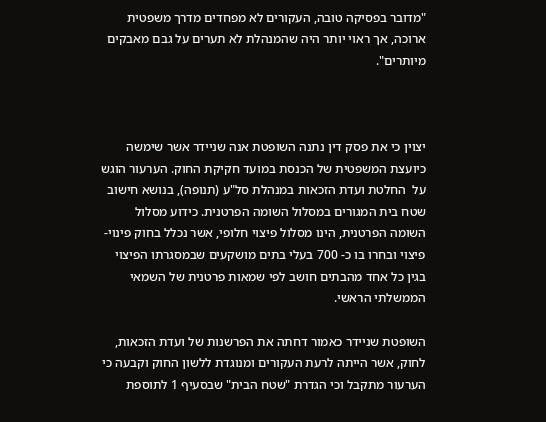"מדובר בפסיקה טובה, העקורים לא מפחדים מדרך משפטית ארוכה, אך ראוי יותר היה שהמנהלת לא תערים על גבם מאבקים מיותרים".



יצוין כי את פסק דין נתנה השופטת אנה שניידר אשר שימשה כיועצת המשפטית של הכנסת במועד חקיקת החוק. הערעור הוגש על  החלטת ועדת הזכאות במנהלת סל"ע (תנופה), בנושא חישוב שטח בית המגורים במסלול השומה הפרטנית. כידוע מסלול השומה הפרטנית, הינו מסלול פיצוי חלופי, אשר נכלל בחוק פינוי-פיצוי ובחרו בו כ- 700 בעלי בתים מושקעים שבמסגרתו הפיצוי בגין כל אחד מהבתים חושב לפי שמאות פרטנית של השמאי הממשלתי הראשי.

השופטת שניידר כאמור דחתה את הפרשנות של ועדת הזכאות, לחוק, אשר הייתה לרעת העקורים ומנוגדת ללשון החוק וקבעה כי הערעור מתקבל וכי הגדרת "שטח הבית" שבסעיף 1 לתוספת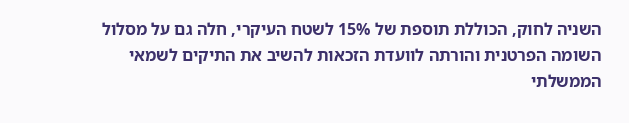השניה לחוק, הכוללת תוספת של 15% לשטח העיקרי, חלה גם על מסלול השומה הפרטנית והורתה לוועדת הזכאות להשיב את התיקים לשמאי הממשלתי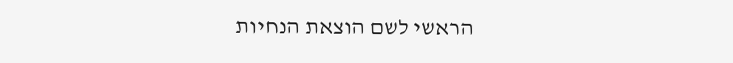הראשי לשם הוצאת הנחיות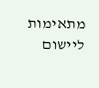מתאימות ליישום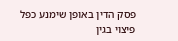פסק הדין באופן שימנע כפל פיצוי בגין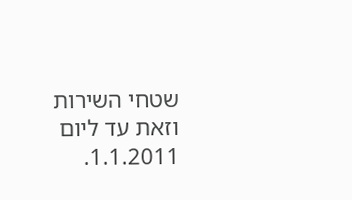שטחי השירות וזאת עד ליום 1.1.2011.